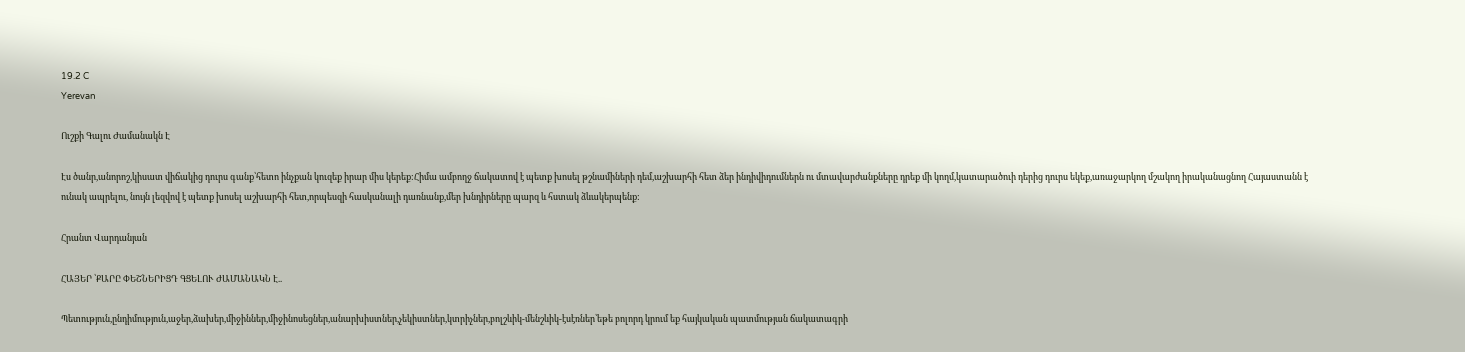19.2 C
Yerevan

Ուշքի Գալու Ժամանակն Է

Էս ծանր,անորոշ,կիսատ վիճակից դուրս գանք՝հետո ինչքան կուզեք իրար միս կերեք:Հիմա ամբողջ ճակատով է պետք խոսել թշնամիների դեմ,աշխարհի հետ ձեր ինդիվիդումներն ու մտավարժանքները դրեք մի կողմ,կատարածուի դերից դուրս եկեք,առաջարկող մշակող իրականացնող Հայաստանն է ունակ ապրելու, նույն լեզվով է պետք խոսել աշխարհի հետ,որպեսզի հասկանալի դառնանք,մեր խնդիրները պարզ և հստակ ձևակերպենք:

Հրանտ Վարդանյան

ՀԱՅԵՐ ՝ՔԱՐԸ ՓԵՇՆԵՐԻՑԴ ԳՑԵԼՈՒ ԺԱՄԱՆԱԿՆ Է..

Պետություն,ընդիմություն,աջեր,ձախեր,միջիններ,միջինոսեցներ,անարխիստներ,չեկիստներ,կտրիչներ,բոլշևիկ-մենշևիկ-էսէռներ՝եթե բոլորդ կրում եք հայկական պատմության ճակատագրի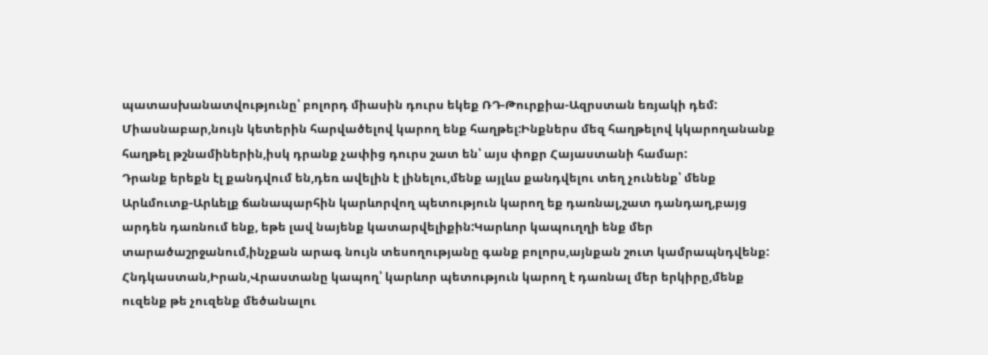պատասխանատվությունը՝ բոլորդ միասին դուրս եկեք ՌԴ-Թուրքիա-Ազրստան եռյակի դեմ:
Միասնաբար,նույն կետերին հարվածելով կարող ենք հաղթել:Ինքներս մեզ հաղթելով կկարողանանք հաղթել թշնամիներին,իսկ դրանք չափից դուրս շատ են՝ այս փոքր Հայաստանի համար:
Դրանք երեքն էլ քանդվում են,դեռ ավելին է լինելու,մենք այլևս քանդվելու տեղ չունենք՝ մենք Արևմուտք-Արևելք ճանապարհին կարևորվող պետություն կարող եք դառնալ,շատ դանդաղ,բայց արդեն դառնում ենք, եթե լավ նայենք կատարվելիքին:Կարևոր կապուղղի ենք մեր տարածաշրջանում,ինչքան արագ նույն տեսողությանը գանք բոլորս,այնքան շուտ կամրապնդվենք:
Հնդկաստան,Իրան,Վրաստանը կապող՝ կարևոր պետություն կարող է դառնալ մեր երկիրը,մենք ուզենք թե չուզենք մեծանալու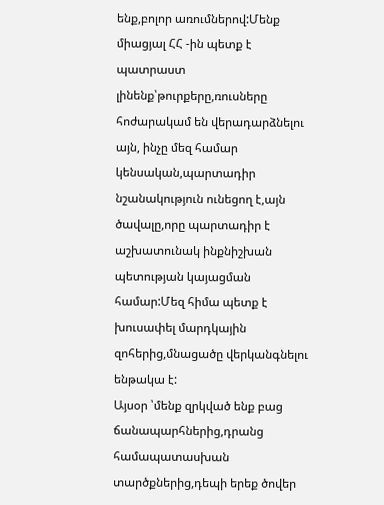ենք,բոլոր առումներով:Մենք միացյալ ՀՀ ‑ին պետք է պատրաստ լինենք՝թուրքերը,ռուսները հոժարակամ են վերադարձնելու այն, ինչը մեզ համար կենսական,պարտադիր նշանակություն ունեցող է,այն ծավալը,որը պարտադիր է աշխատունակ ինքնիշխան պետության կայացման համար:Մեզ հիմա պետք է խուսափել մարդկային զոհերից,մնացածը վերկանգնելու ենթակա է:
Այսօր ՝մենք զրկված ենք բաց ճանապարհներից,դրանց համապատասխան տարծքներից,դեպի երեք ծովեր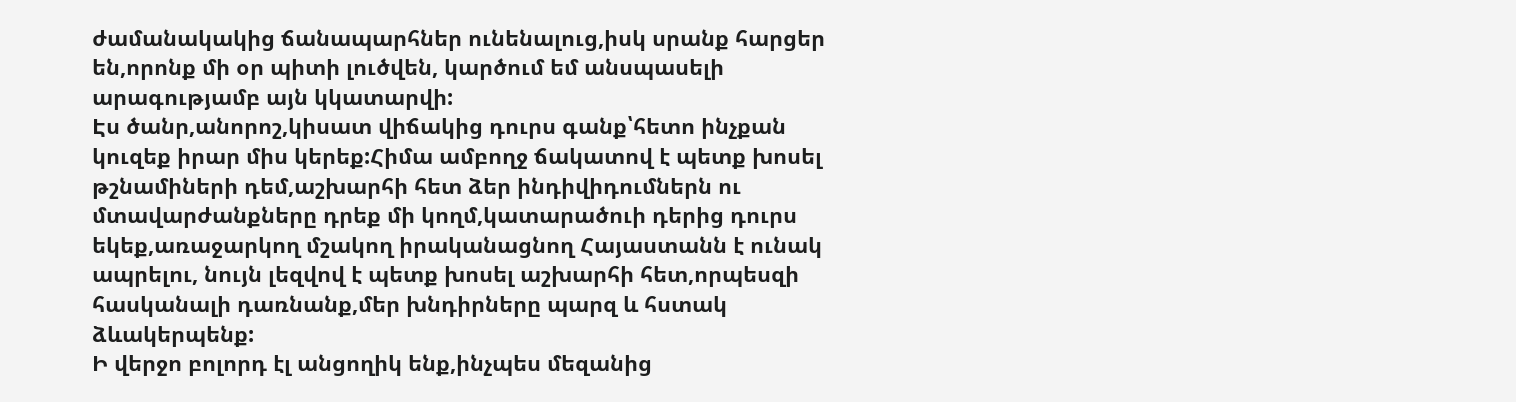ժամանակակից ճանապարհներ ունենալուց,իսկ սրանք հարցեր են,որոնք մի օր պիտի լուծվեն, կարծում եմ անսպասելի արագությամբ այն կկատարվի:
Էս ծանր,անորոշ,կիսատ վիճակից դուրս գանք՝հետո ինչքան կուզեք իրար միս կերեք:Հիմա ամբողջ ճակատով է պետք խոսել թշնամիների դեմ,աշխարհի հետ ձեր ինդիվիդումներն ու մտավարժանքները դրեք մի կողմ,կատարածուի դերից դուրս եկեք,առաջարկող մշակող իրականացնող Հայաստանն է ունակ ապրելու, նույն լեզվով է պետք խոսել աշխարհի հետ,որպեսզի հասկանալի դառնանք,մեր խնդիրները պարզ և հստակ ձևակերպենք:
Ի վերջո բոլորդ էլ անցողիկ ենք,ինչպես մեզանից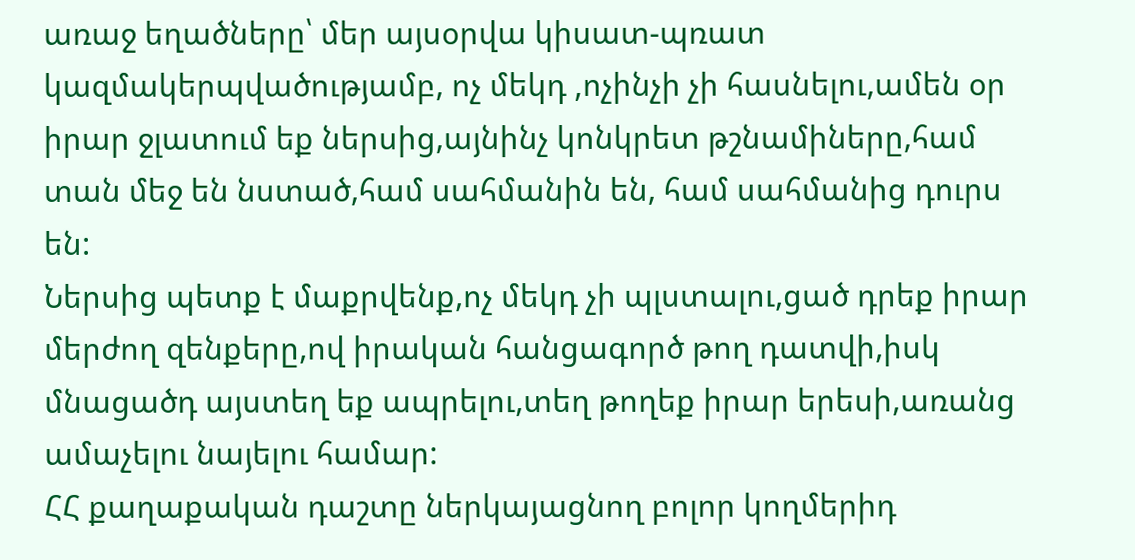առաջ եղածները՝ մեր այսօրվա կիսատ-պռատ կազմակերպվածությամբ, ոչ մեկդ ‚ոչինչի չի հասնելու,ամեն օր իրար ջլատում եք ներսից,այնինչ կոնկրետ թշնամիները,համ տան մեջ են նստած,համ սահմանին են, համ սահմանից դուրս են:
Ներսից պետք է մաքրվենք,ոչ մեկդ չի պլստալու,ցած դրեք իրար մերժող զենքերը,ով իրական հանցագործ թող դատվի,իսկ մնացածդ այստեղ եք ապրելու,տեղ թողեք իրար երեսի,առանց ամաչելու նայելու համար:
ՀՀ քաղաքական դաշտը ներկայացնող բոլոր կողմերիդ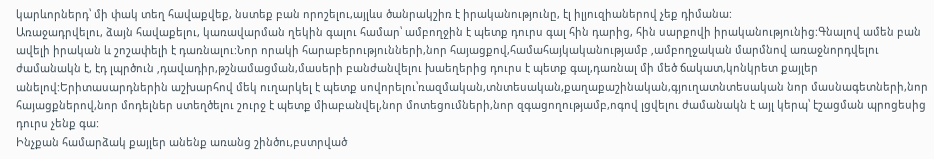կարևորներդ՝ մի փակ տեղ հավաքվեք, նստեք բան որոշելու,այլևս ծանրակշիռ է իրականությունը, էլ իլյուզիաներով չեք դիմանա:
Առաջադրվելու, ձայն հավաքելու, կառավարման ղեկին գալու համար՝ ամբողջին է պետք դուրս գալ հին դարից, հին սարքովի իրականությունից:Գնալով ամեն բան ավելի իրական և շոշափելի է դառնալու:Նոր որակի հարաբերությունների,նոր հայացքով,համահայկականությամբ ‚ամբողջական մարմնով առաջնորդվելու ժամանակն է, էդ լպրծուն ‚դավադիր,թշնամացման,մասերի բանժանվելու խաեղերից դուրս է պետք գալ,դառնալ մի մեծ ճակատ,կոնկրետ քայլեր անելով:Երիտասարդներին աշխարհով մեկ ուղարկել է պետք սովորելու՝ռազմական,տնտեսական,քաղաքաշինական,գյուղատնտեսական նոր մասնագետների,նոր հայացքներով,նոր մոդելներ ստեղծելու շուրջ է պետք միաբանվել,նոր մոտեցումների,նոր զգացողությամբ,ոգով լցվելու ժամանակն է այլ կերպ՝ էշացման պրոցեսից դուրս չենք գա:
Ինչքան համարձակ քայլեր անենք առանց շինծու,բստրված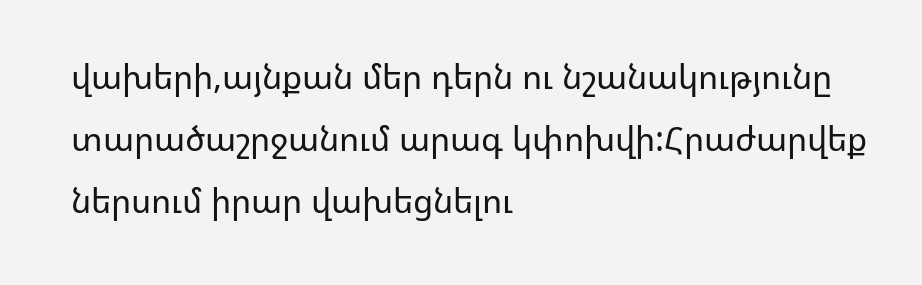վախերի,այնքան մեր դերն ու նշանակությունը տարածաշրջանում արագ կփոխվի:Հրաժարվեք ներսում իրար վախեցնելու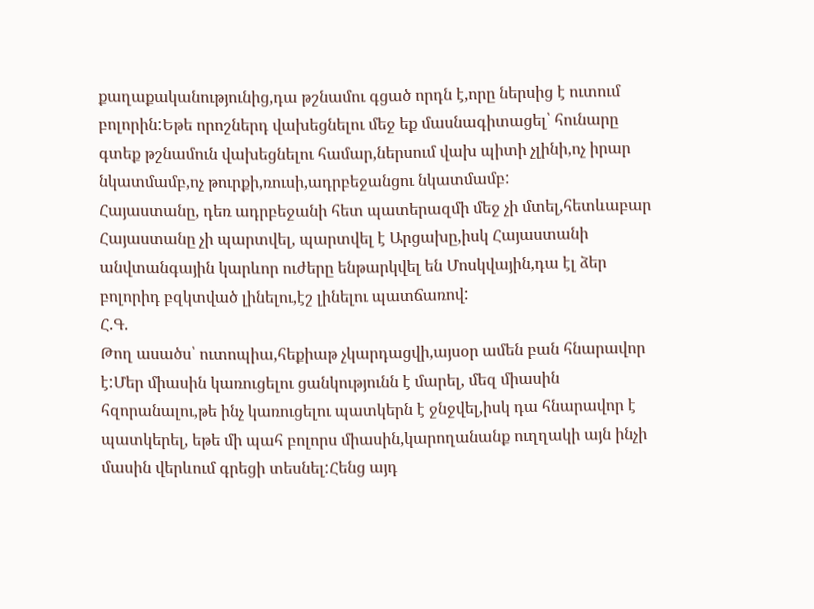քաղաքականությունից,դա թշնամու գցած որդն է,որը ներսից է ուտում բոլորին:Եթե որոշներդ վախեցնելու մեջ եք մասնագիտացել՝ հունարը գտեք թշնամուն վախեցնելու համար,ներսում վախ պիտի չլինի,ոչ իրար նկատմամբ,ոչ թուրքի,ռուսի,ադրբեջանցու նկատմամբ:
Հայաստանը, դեռ ադրբեջանի հետ պատերազմի մեջ չի մտել,հետևաբար Հայաստանը չի պարտվել, պարտվել է Արցախը,իսկ Հայաստանի անվտանգային կարևոր ուժերը ենթարկվել են Մոսկվային,դա էլ ձեր բոլորիդ բզկտված լինելու,էշ լինելու պատճառով:
Հ.Գ.
Թող ասածս՝ ուտոպիա,հեքիաթ չկարդացվի,այսօր ամեն բան հնարավոր է:Մեր միասին կառուցելու ցանկությունն է մարել, մեզ միասին հզորանալու,թե ինչ կառուցելու պատկերն է ջնջվել,իսկ դա հնարավոր է պատկերել, եթե մի պահ բոլորս միասին,կարողանանք ուղղակի այն ինչի մասին վերևում գրեցի տեսնել:Հենց այդ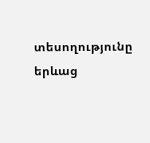տեսողությունը երևաց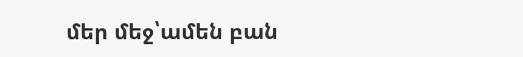մեր մեջ՝ամեն բան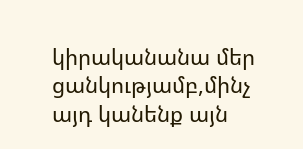կիրականանա մեր ցանկությամբ,մինչ այդ կանենք այն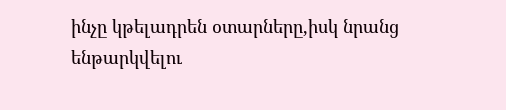ինչը կթելադրեն օտարները,իսկ նրանց ենթարկվելու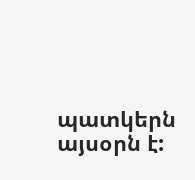պատկերն այսօրն է: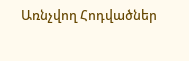Առնչվող Հոդվածներ